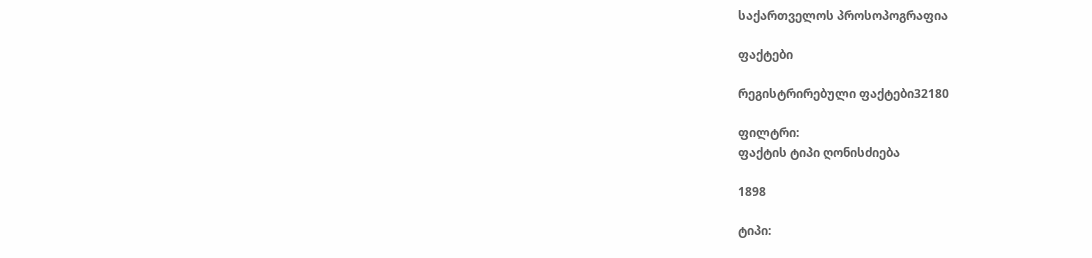საქართველოს პროსოპოგრაფია

ფაქტები

რეგისტრირებული ფაქტები32180

ფილტრი:
ფაქტის ტიპი ღონისძიება

1898

ტიპი: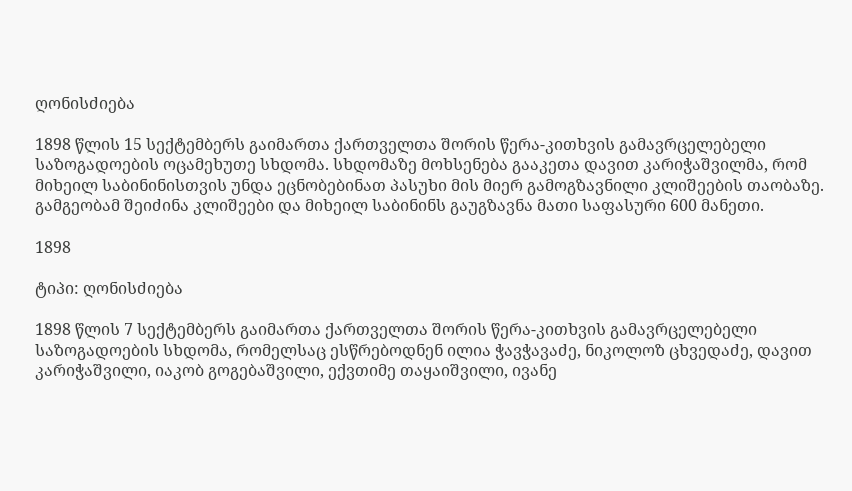ღონისძიება

1898 წლის 15 სექტემბერს გაიმართა ქართველთა შორის წერა-კითხვის გამავრცელებელი საზოგადოების ოცამეხუთე სხდომა. სხდომაზე მოხსენება გააკეთა დავით კარიჭაშვილმა, რომ მიხეილ საბინინისთვის უნდა ეცნობებინათ პასუხი მის მიერ გამოგზავნილი კლიშეების თაობაზე. გამგეობამ შეიძინა კლიშეები და მიხეილ საბინინს გაუგზავნა მათი საფასური 600 მანეთი.

1898

ტიპი: ღონისძიება

1898 წლის 7 სექტემბერს გაიმართა ქართველთა შორის წერა-კითხვის გამავრცელებელი საზოგადოების სხდომა, რომელსაც ესწრებოდნენ ილია ჭავჭავაძე, ნიკოლოზ ცხვედაძე, დავით კარიჭაშვილი, იაკობ გოგებაშვილი, ექვთიმე თაყაიშვილი, ივანე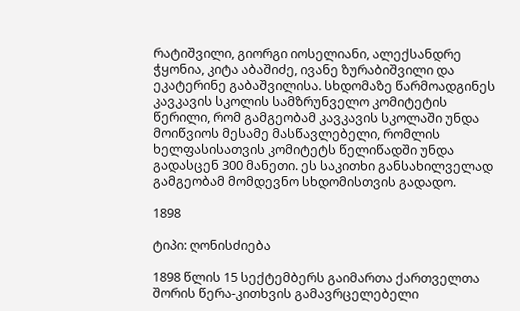რატიშვილი, გიორგი იოსელიანი, ალექსანდრე ჭყონია, კიტა აბაშიძე, ივანე ზურაბიშვილი და ეკატერინე გაბაშვილისა. სხდომაზე წარმოადგინეს კავკავის სკოლის სამზრუნველო კომიტეტის წერილი, რომ გამგეობამ კავკავის სკოლაში უნდა მოიწვიოს მესამე მასწავლებელი, რომლის ხელფასისათვის კომიტეტს წელიწადში უნდა გადასცენ 300 მანეთი. ეს საკითხი განსახილველად გამგეობამ მომდევნო სხდომისთვის გადადო.

1898

ტიპი: ღონისძიება

1898 წლის 15 სექტემბერს გაიმართა ქართველთა შორის წერა-კითხვის გამავრცელებელი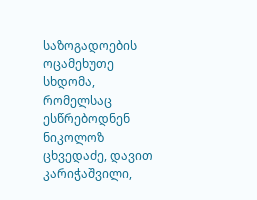საზოგადოების ოცამეხუთე სხდომა, რომელსაც ესწრებოდნენ ნიკოლოზ ცხვედაძე, დავით კარიჭაშვილი,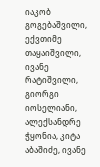იაკობ გოგებაშვილი, ექვთიმე თაყაიშვილი, ივანე რატიშვილი, გიორგი იოსელიანი, ალექსანდრე ჭყონია, კიტა აბაშიძე, ივანე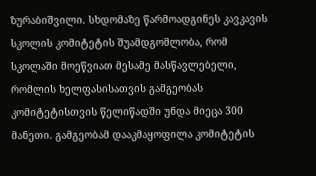ზურაბიშვილი. სხდომაზე წარმოადგინეს კავკავის სკოლის კომიტეტის შუამდგომლობა, რომ სკოლაში მოეწვიათ მესამე მასწავლებელი, რომლის ხელფასისათვის გამგეობას კომიტეტისთვის წელიწადში უნდა მიეცა 300 მანეთი. გამგეობამ დააკმაყოფილა კომიტეტის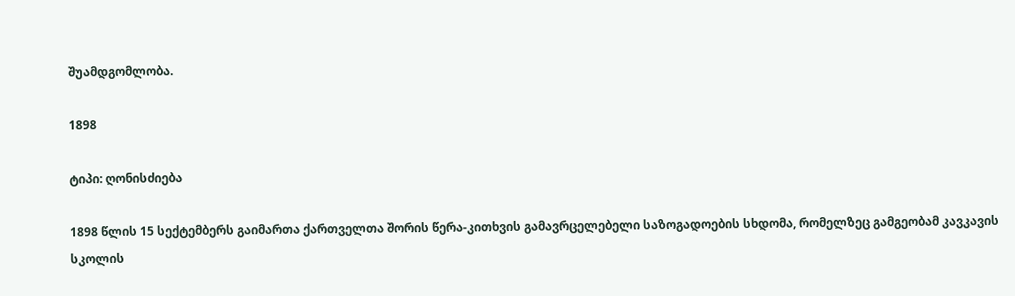შუამდგომლობა.

1898

ტიპი: ღონისძიება

1898 წლის 15 სექტემბერს გაიმართა ქართველთა შორის წერა-კითხვის გამავრცელებელი საზოგადოების სხდომა, რომელზეც გამგეობამ კავკავის სკოლის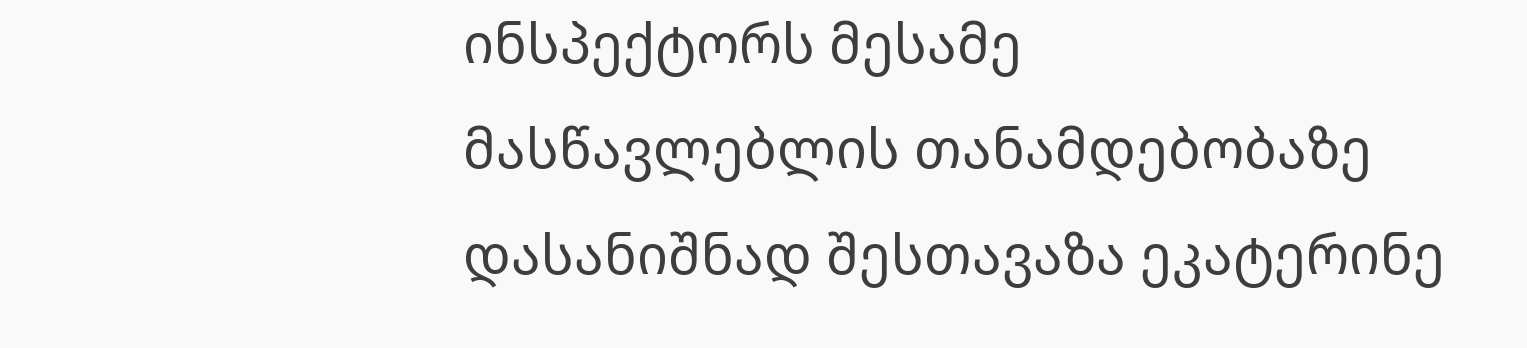ინსპექტორს მესამე მასწავლებლის თანამდებობაზე დასანიშნად შესთავაზა ეკატერინე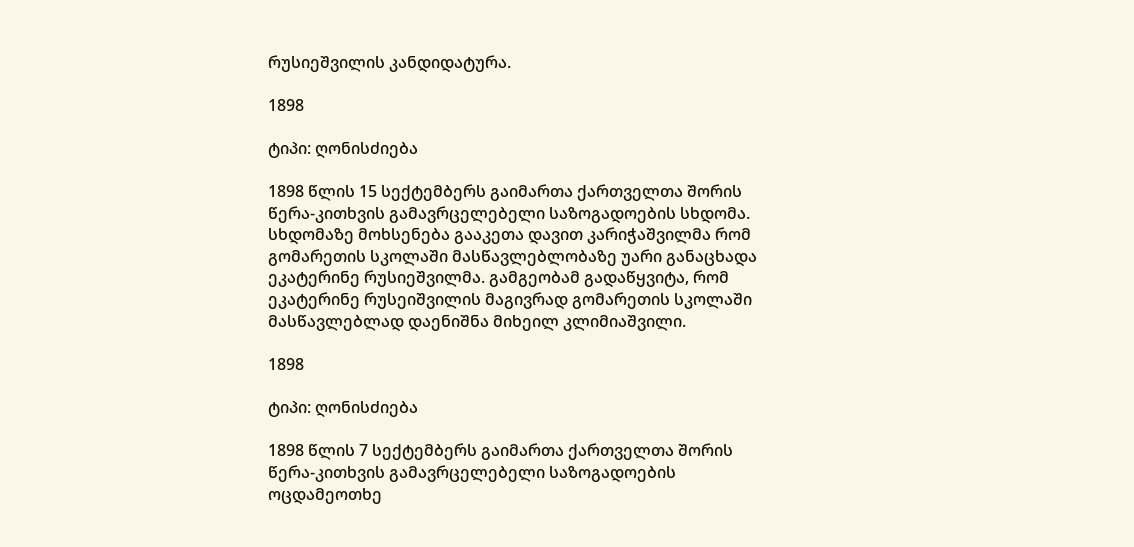რუსიეშვილის კანდიდატურა.

1898

ტიპი: ღონისძიება

1898 წლის 15 სექტემბერს გაიმართა ქართველთა შორის წერა-კითხვის გამავრცელებელი საზოგადოების სხდომა. სხდომაზე მოხსენება გააკეთა დავით კარიჭაშვილმა რომ გომარეთის სკოლაში მასწავლებლობაზე უარი განაცხადა ეკატერინე რუსიეშვილმა. გამგეობამ გადაწყვიტა, რომ ეკატერინე რუსეიშვილის მაგივრად გომარეთის სკოლაში მასწავლებლად დაენიშნა მიხეილ კლიმიაშვილი.

1898

ტიპი: ღონისძიება

1898 წლის 7 სექტემბერს გაიმართა ქართველთა შორის წერა-კითხვის გამავრცელებელი საზოგადოების ოცდამეოთხე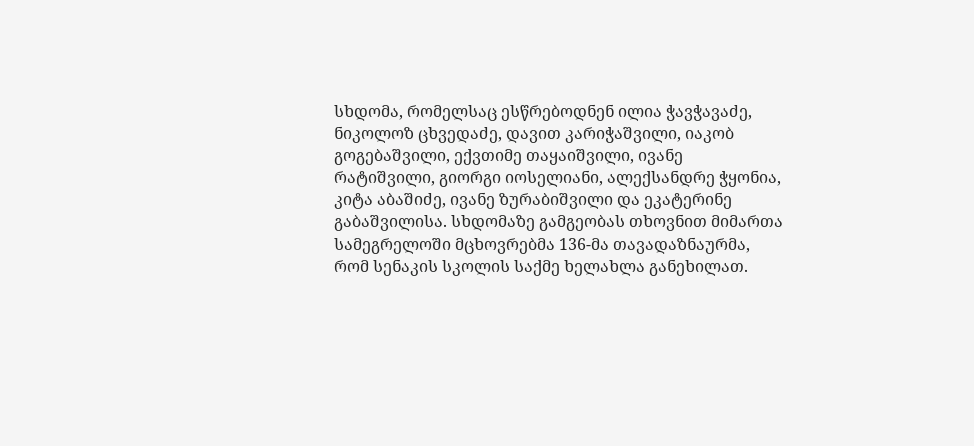სხდომა, რომელსაც ესწრებოდნენ ილია ჭავჭავაძე, ნიკოლოზ ცხვედაძე, დავით კარიჭაშვილი, იაკობ გოგებაშვილი, ექვთიმე თაყაიშვილი, ივანე რატიშვილი, გიორგი იოსელიანი, ალექსანდრე ჭყონია, კიტა აბაშიძე, ივანე ზურაბიშვილი და ეკატერინე გაბაშვილისა. სხდომაზე გამგეობას თხოვნით მიმართა სამეგრელოში მცხოვრებმა 136-მა თავადაზნაურმა, რომ სენაკის სკოლის საქმე ხელახლა განეხილათ.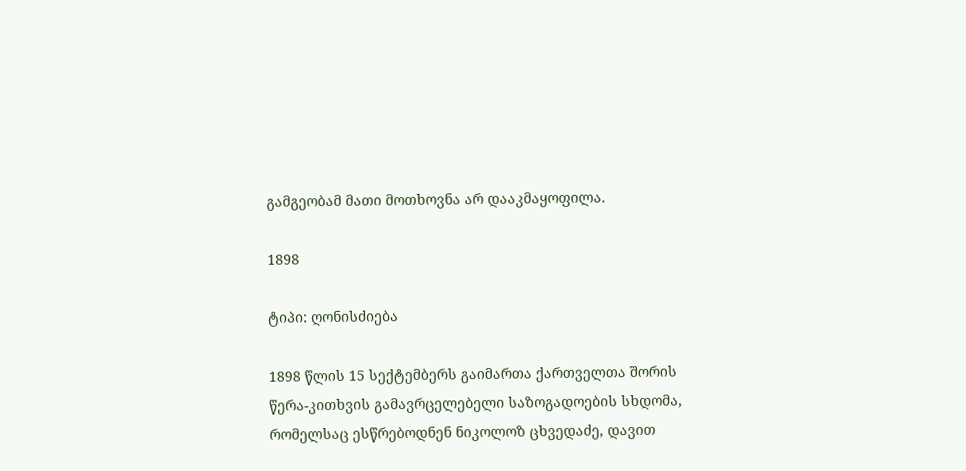გამგეობამ მათი მოთხოვნა არ დააკმაყოფილა.

1898

ტიპი: ღონისძიება

1898 წლის 15 სექტემბერს გაიმართა ქართველთა შორის წერა-კითხვის გამავრცელებელი საზოგადოების სხდომა, რომელსაც ესწრებოდნენ ნიკოლოზ ცხვედაძე, დავით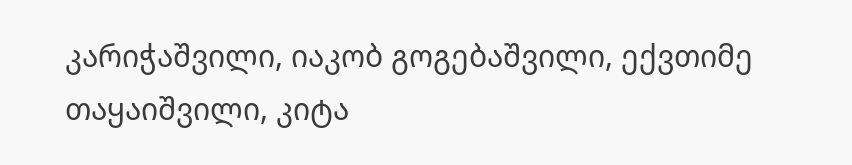კარიჭაშვილი, იაკობ გოგებაშვილი, ექვთიმე თაყაიშვილი, კიტა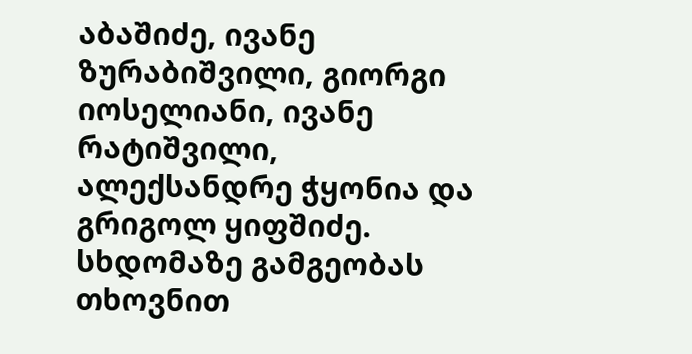აბაშიძე, ივანე ზურაბიშვილი, გიორგი იოსელიანი, ივანე რატიშვილი, ალექსანდრე ჭყონია და გრიგოლ ყიფშიძე. სხდომაზე გამგეობას თხოვნით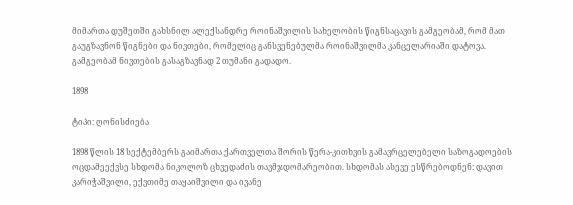მიმართა დუშეთში გახსნილ ალექსანდრე როინაშვილის სახელობის წიგნსაცავის გამგეობამ, რომ მათ გაუგზავნონ წიგნები და ნივთები, რომელიც განსვენებულმა როინაშვილმა კანცელარიაში დატოვა. გამგეობამ ნივთების გასაგზავნად 2 თუმანი გადადო.

1898

ტიპი: ღონისძიება

1898 წლის 18 სექტემბერს გაიმართა ქართველთა შორის წერა-კითხვის გამავრცელებელი საზოგადოების ოცდამეექვსე სხდომა ნიკოლოზ ცხვედაძის თავმჯდომარეობით. სხდომას ასევე ესწრებოდნენ: დავით კარიჭაშვილი, ექვთიმე თაყაიშვილი და ივანე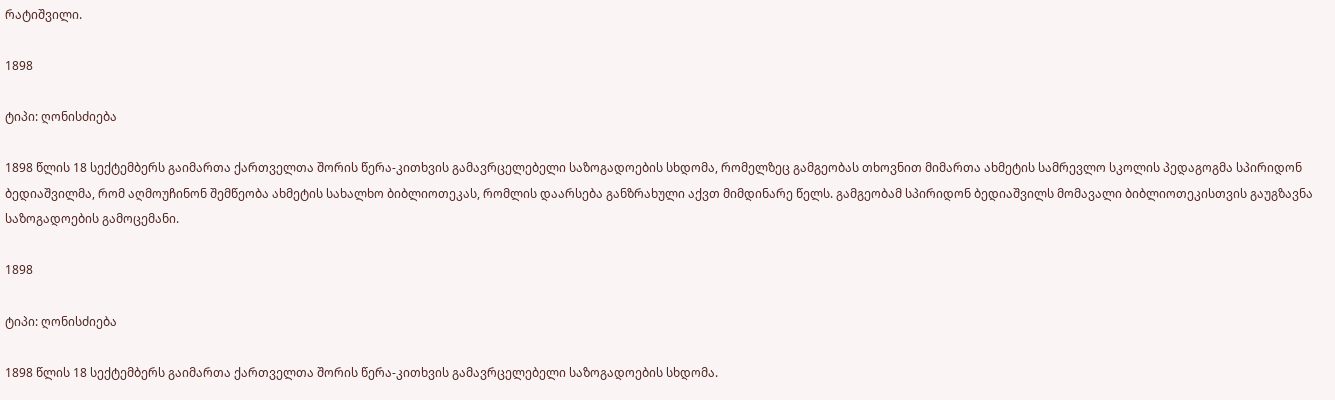რატიშვილი.

1898

ტიპი: ღონისძიება

1898 წლის 18 სექტემბერს გაიმართა ქართველთა შორის წერა-კითხვის გამავრცელებელი საზოგადოების სხდომა, რომელზეც გამგეობას თხოვნით მიმართა ახმეტის სამრევლო სკოლის პედაგოგმა სპირიდონ ბედიაშვილმა, რომ აღმოუჩინონ შემწეობა ახმეტის სახალხო ბიბლიოთეკას, რომლის დაარსება განზრახული აქვთ მიმდინარე წელს. გამგეობამ სპირიდონ ბედიაშვილს მომავალი ბიბლიოთეკისთვის გაუგზავნა საზოგადოების გამოცემანი.

1898

ტიპი: ღონისძიება

1898 წლის 18 სექტემბერს გაიმართა ქართველთა შორის წერა-კითხვის გამავრცელებელი საზოგადოების სხდომა.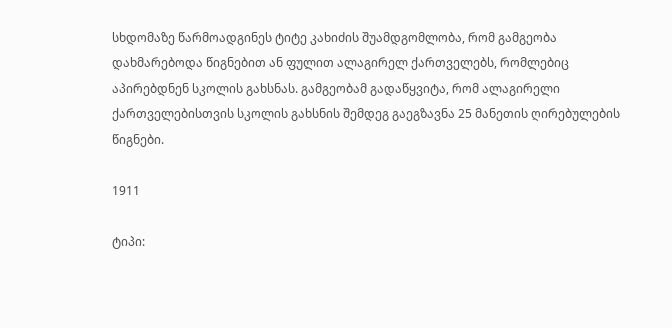სხდომაზე წარმოადგინეს ტიტე კახიძის შუამდგომლობა, რომ გამგეობა დახმარებოდა წიგნებით ან ფულით ალაგირელ ქართველებს, რომლებიც აპირებდნენ სკოლის გახსნას. გამგეობამ გადაწყვიტა, რომ ალაგირელი ქართველებისთვის სკოლის გახსნის შემდეგ გაეგზავნა 25 მანეთის ღირებულების წიგნები.

1911

ტიპი: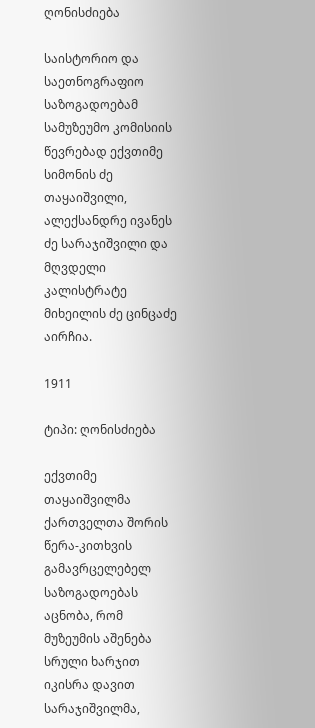ღონისძიება

საისტორიო და საეთნოგრაფიო საზოგადოებამ სამუზეუმო კომისიის წევრებად ექვთიმე სიმონის ძე თაყაიშვილი, ალექსანდრე ივანეს ძე სარაჯიშვილი და მღვდელი კალისტრატე მიხეილის ძე ცინცაძე აირჩია.

1911

ტიპი: ღონისძიება

ექვთიმე თაყაიშვილმა ქართველთა შორის წერა-კითხვის გამავრცელებელ საზოგადოებას აცნობა, რომ მუზეუმის აშენება სრული ხარჯით იკისრა დავით სარაჯიშვილმა,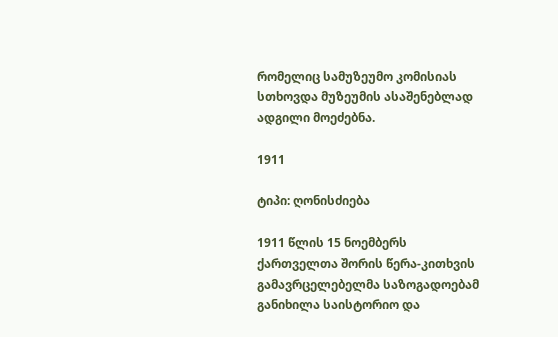რომელიც სამუზეუმო კომისიას სთხოვდა მუზეუმის ასაშენებლად ადგილი მოეძებნა.

1911

ტიპი: ღონისძიება

1911 წლის 15 ნოემბერს ქართველთა შორის წერა-კითხვის გამავრცელებელმა საზოგადოებამ განიხილა საისტორიო და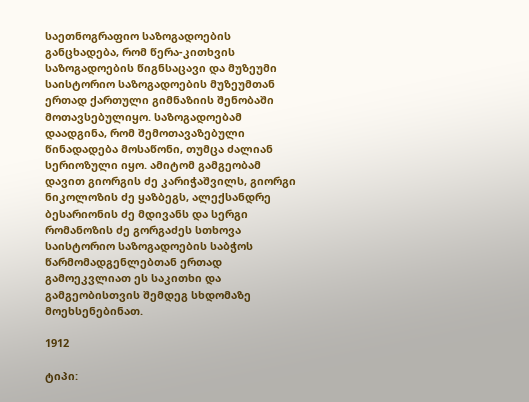საეთნოგრაფიო საზოგადოების განცხადება, რომ წერა-კითხვის საზოგადოების წიგნსაცავი და მუზეუმი საისტორიო საზოგადოების მუზეუმთან ერთად ქართული გიმნაზიის შენობაში მოთავსებულიყო. საზოგადოებამ დაადგინა, რომ შემოთავაზებული წინადადება მოსაწონი, თუმცა ძალიან სერიოზული იყო. ამიტომ გამგეობამ დავით გიორგის ძე კარიჭაშვილს, გიორგი ნიკოლოზის ძე ყაზბეგს, ალექსანდრე ბესარიონის ძე მდივანს და სერგი რომანოზის ძე გორგაძეს სთხოვა საისტორიო საზოგადოების საბჭოს წარმომადგენლებთან ერთად გამოეკვლიათ ეს საკითხი და გამგეობისთვის შემდეგ სხდომაზე მოეხსენებინათ.

1912

ტიპი: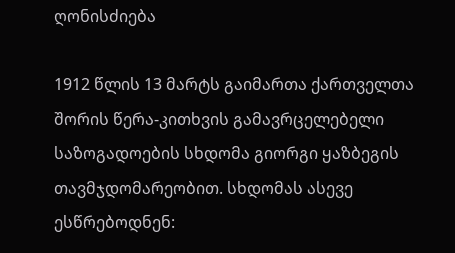ღონისძიება

1912 წლის 13 მარტს გაიმართა ქართველთა შორის წერა-კითხვის გამავრცელებელი საზოგადოების სხდომა გიორგი ყაზბეგის თავმჯდომარეობით. სხდომას ასევე ესწრებოდნენ: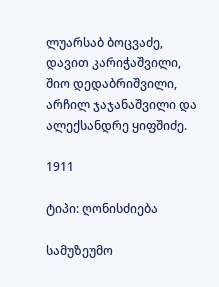ლუარსაბ ბოცვაძე, დავით კარიჭაშვილი, შიო დედაბრიშვილი, არჩილ ჯაჯანაშვილი და ალექსანდრე ყიფშიძე.

1911

ტიპი: ღონისძიება

სამუზეუმო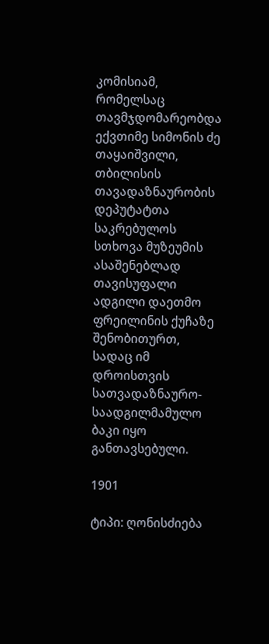კომისიამ, რომელსაც თავმჯდომარეობდა ექვთიმე სიმონის ძე თაყაიშვილი, თბილისის თავადაზნაურობის დეპუტატთა საკრებულოს სთხოვა მუზეუმის ასაშენებლად თავისუფალი ადგილი დაეთმო ფრეილინის ქუჩაზე შენობითურთ, სადაც იმ დროისთვის სათვადაზნაურო-საადგილმამულო ბაკი იყო განთავსებული.

1901

ტიპი: ღონისძიება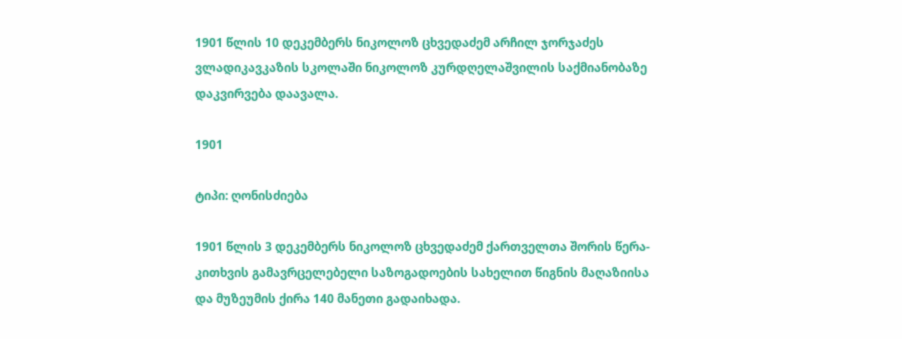1901 წლის 10 დეკემბერს ნიკოლოზ ცხვედაძემ არჩილ ჯორჯაძეს ვლადიკავკაზის სკოლაში ნიკოლოზ კურდღელაშვილის საქმიანობაზე დაკვირვება დაავალა.

1901

ტიპი: ღონისძიება

1901 წლის 3 დეკემბერს ნიკოლოზ ცხვედაძემ ქართველთა შორის წერა-კითხვის გამავრცელებელი საზოგადოების სახელით წიგნის მაღაზიისა და მუზეუმის ქირა 140 მანეთი გადაიხადა.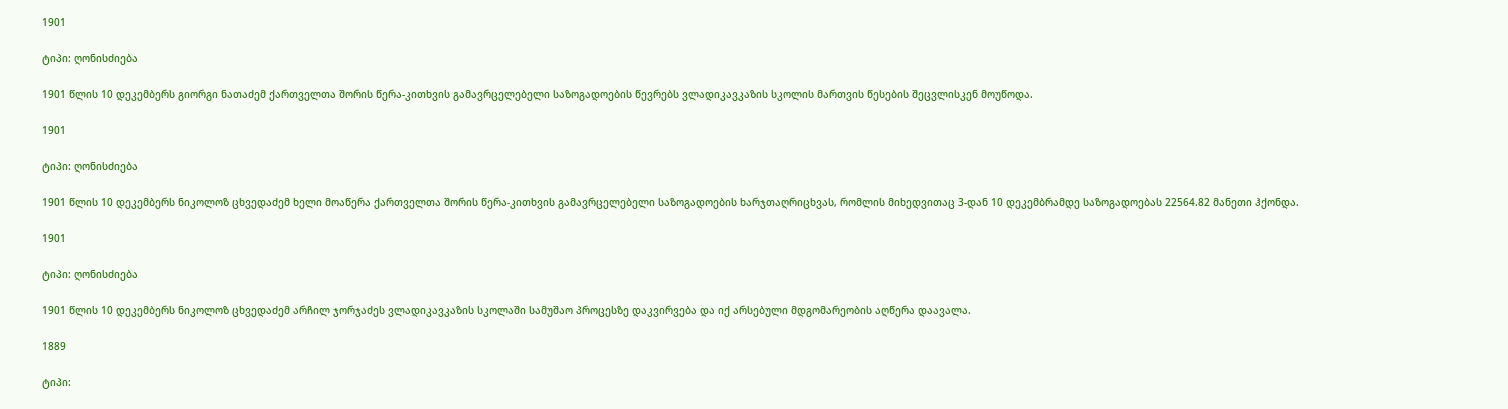1901

ტიპი: ღონისძიება

1901 წლის 10 დეკემბერს გიორგი ნათაძემ ქართველთა შორის წერა-კითხვის გამავრცელებელი საზოგადოების წევრებს ვლადიკავკაზის სკოლის მართვის წესების შეცვლისკენ მოუწოდა.

1901

ტიპი: ღონისძიება

1901 წლის 10 დეკემბერს ნიკოლოზ ცხვედაძემ ხელი მოაწერა ქართველთა შორის წერა-კითხვის გამავრცელებელი საზოგადოების ხარჯთაღრიცხვას, რომლის მიხედვითაც 3-დან 10 დეკემბრამდე საზოგადოებას 22564.82 მანეთი ჰქონდა.

1901

ტიპი: ღონისძიება

1901 წლის 10 დეკემბერს ნიკოლოზ ცხვედაძემ არჩილ ჯორჯაძეს ვლადიკავკაზის სკოლაში სამუშაო პროცესზე დაკვირვება და იქ არსებული მდგომარეობის აღწერა დაავალა.

1889

ტიპი: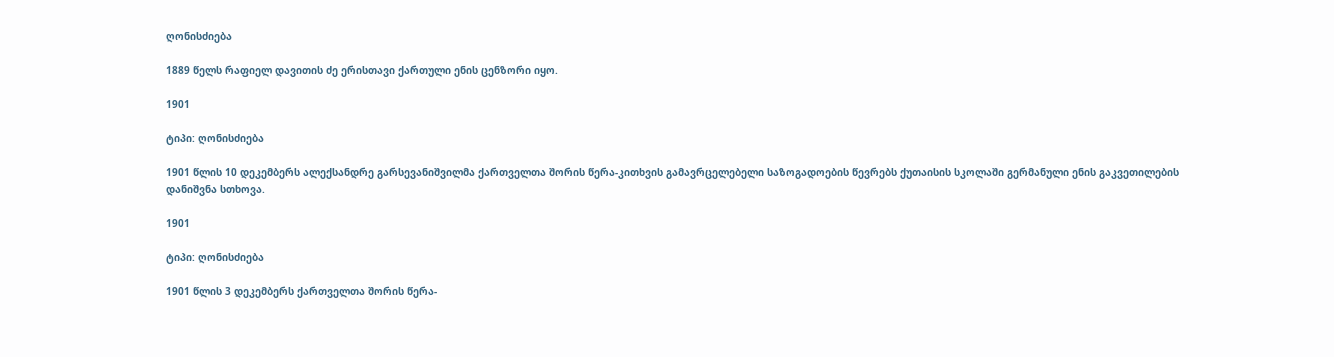ღონისძიება

1889 წელს რაფიელ დავითის ძე ერისთავი ქართული ენის ცენზორი იყო.

1901

ტიპი: ღონისძიება

1901 წლის 10 დეკემბერს ალექსანდრე გარსევანიშვილმა ქართველთა შორის წერა-კითხვის გამავრცელებელი საზოგადოების წევრებს ქუთაისის სკოლაში გერმანული ენის გაკვეთილების დანიშვნა სთხოვა.

1901

ტიპი: ღონისძიება

1901 წლის 3 დეკემბერს ქართველთა შორის წერა-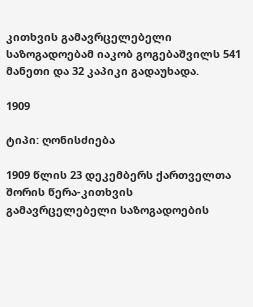კითხვის გამავრცელებელი საზოგადოებამ იაკობ გოგებაშვილს 541 მანეთი და 32 კაპიკი გადაუხადა.

1909

ტიპი: ღონისძიება

1909 წლის 23 დეკემბერს ქართველთა შორის წერა-კითხვის გამავრცელებელი საზოგადოების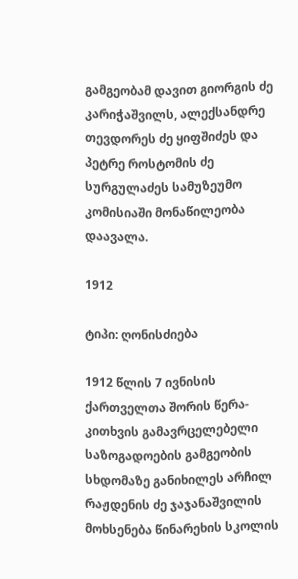გამგეობამ დავით გიორგის ძე კარიჭაშვილს, ალექსანდრე თევდორეს ძე ყიფშიძეს და პეტრე როსტომის ძე სურგულაძეს სამუზეუმო კომისიაში მონაწილეობა დაავალა.

1912

ტიპი: ღონისძიება

1912 წლის 7 ივნისის ქართველთა შორის წერა-კითხვის გამავრცელებელი საზოგადოების გამგეობის სხდომაზე განიხილეს არჩილ რაჟდენის ძე ჯაჯანაშვილის მოხსენება წინარეხის სკოლის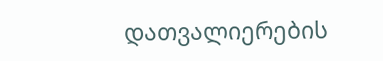დათვალიერების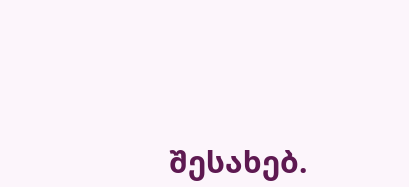შესახებ.